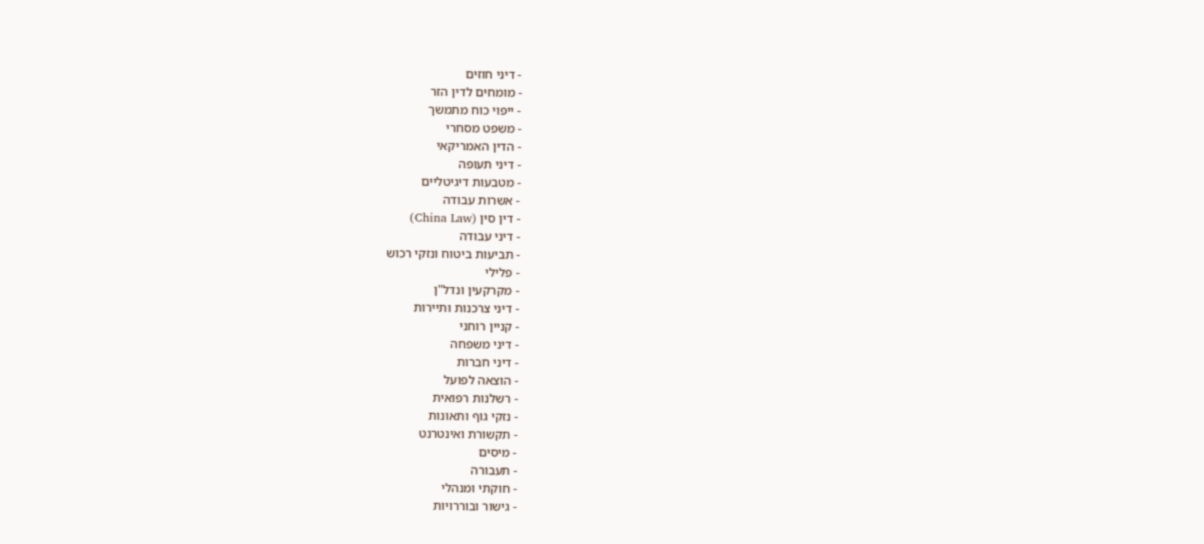- דיני חוזים
- מומחים לדין הזר
- ייפוי כוח מתמשך
- משפט מסחרי
- הדין האמריקאי
- דיני תעופה
- מטבעות דיגיטליים
- אשרות עבודה
- דין סין (China Law)
- דיני עבודה
- תביעות ביטוח ונזקי רכוש
- פלילי
- מקרקעין ונדל"ן
- דיני צרכנות ותיירות
- קניין רוחני
- דיני משפחה
- דיני חברות
- הוצאה לפועל
- רשלנות רפואית
- נזקי גוף ותאונות
- תקשורת ואינטרנט
- מיסים
- תעבורה
- חוקתי ומנהלי
- גישור ובוררויות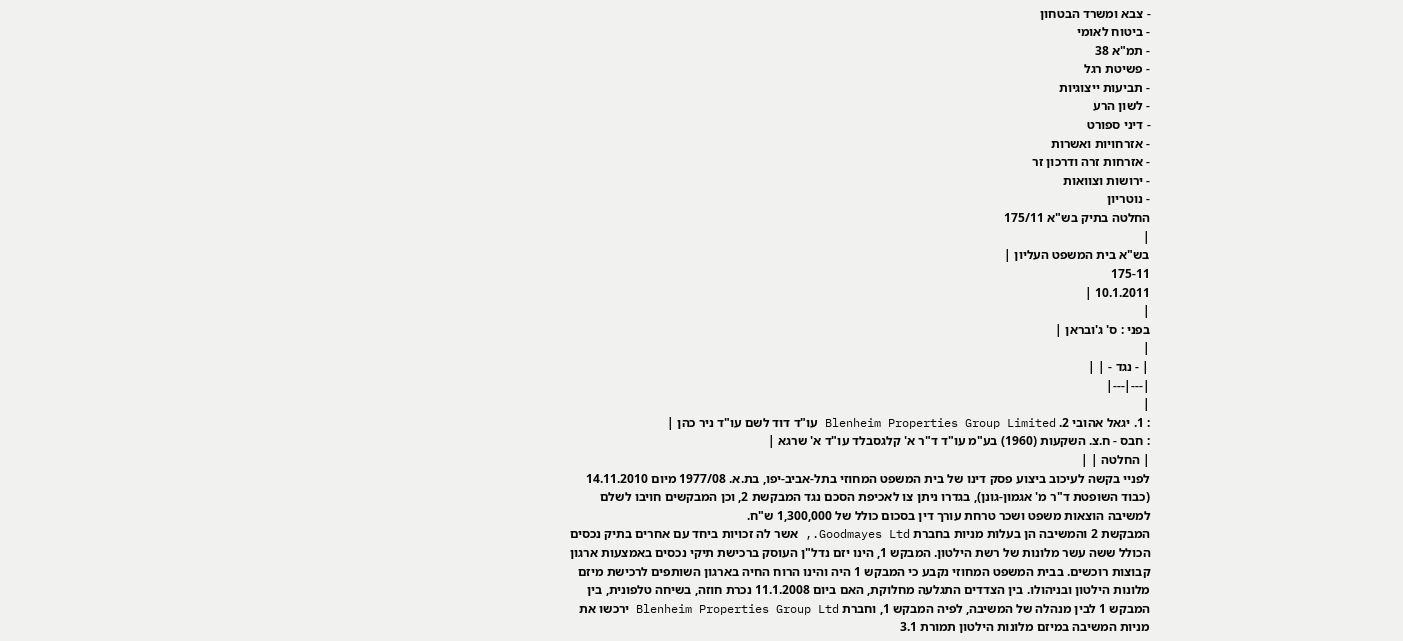- צבא ומשרד הבטחון
- ביטוח לאומי
- תמ"א 38
- פשיטת רגל
- תביעות ייצוגיות
- לשון הרע
- דיני ספורט
- אזרחויות ואשרות
- אזרחות זרה ודרכון זר
- ירושות וצוואות
- נוטריון
החלטה בתיק בש"א 175/11
|
בש"א בית המשפט העליון |
175-11
10.1.2011 |
|
בפני : ס' ג'ובראן |
|
| - נגד - | |
|---|---|
|
: 1. יגאל אהובי 2. Blenheim Properties Group Limited עו"ד דוד לשם עו"ד ניר כהן |
: חבס - ח.צ. השקעות (1960) בע"מ עו"ד ד"ר א' קלגסבלד עו"ד א' שרגא |
| החלטה | |
לפניי בקשה לעיכוב ביצוע פסק דינו של בית המשפט המחוזי בתל-אביב-יפו, בת.א. 1977/08 מיום 14.11.2010 (כבוד השופטת ד"ר מ' אגמון-גונן), בגדרו ניתן צו לאכיפת הסכם נגד המבקשת 2, וכן המבקשים חויבו לשלם למשיבה הוצאות משפט ושכר טרחת עורך דין בסכום כולל של 1,300,000 ש"ח.
המבקשת 2 והמשיבה הן בעלות מניות בחברת Goodmayes Ltd., אשר לה זכויות ביחד עם אחרים בתיק נכסים הכולל ששה עשר מלונות של רשת הילטון. המבקש 1, הינו יזם נדל"ן העוסק ברכישת תיקי נכסים באמצעות ארגון קבוצות רוכשים. בבית המשפט המחוזי נקבע כי המבקש 1 היה והינו הרוח החיה בארגון השותפים לרכישת מיזם מלונות הילטון ובניהולו. בין הצדדים התגלעה מחלוקת, האם ביום 11.1.2008 נכרת חוזה, בשיחה טלפונית, בין המבקש 1 לבין מנהלה של המשיבה, לפיה המבקש 1, וחברת Blenheim Properties Group Ltd ירכשו את מניות המשיבה במיזם מלונות הילטון תמורת 3.1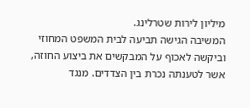מיליון לירות שטרלינג.
המשיבה הגישה תביעה לבית המשפט המחוזי וביקשה לאכוף על המבקשים את ביצוע החוזה, אשר לטענתה נכרת בין הצדדים. מנגד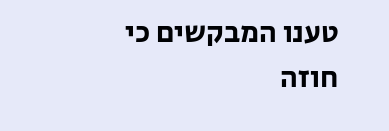טענו המבקשים כי חוזה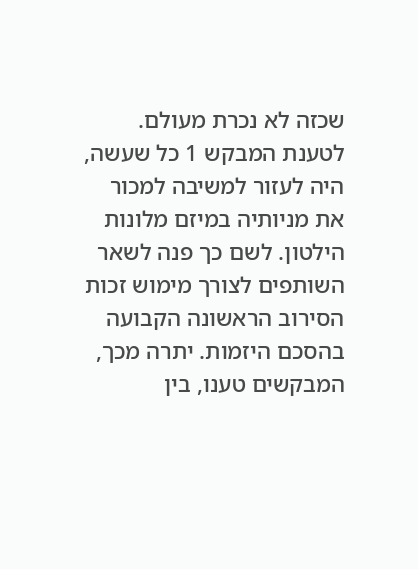שכזה לא נכרת מעולם. לטענת המבקש 1 כל שעשה, היה לעזור למשיבה למכור את מניותיה במיזם מלונות הילטון. לשם כך פנה לשאר השותפים לצורך מימוש זכות הסירוב הראשונה הקבועה בהסכם היזמות. יתרה מכך, המבקשים טענו, בין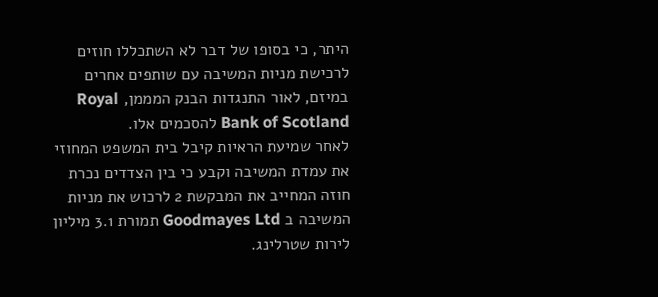היתר, כי בסופו של דבר לא השתכללו חוזים לרכישת מניות המשיבה עם שותפים אחרים במיזם, לאור התנגדות הבנק המממן, Royal Bank of Scotland להסכמים אלו.
לאחר שמיעת הראיות קיבל בית המשפט המחוזי את עמדת המשיבה וקבע כי בין הצדדים נכרת חוזה המחייב את המבקשת 2 לרכוש את מניות המשיבה ב Goodmayes Ltd תמורת 3.1 מיליון לירות שטרלינג.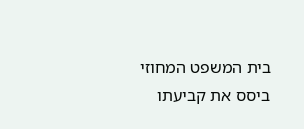בית המשפט המחוזי ביסס את קביעתו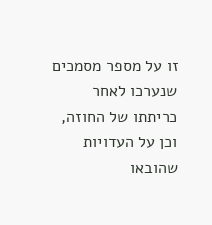זו על מספר מסמכים שנערכו לאחר כריתתו של החוזה, וכן על העדויות שהובאו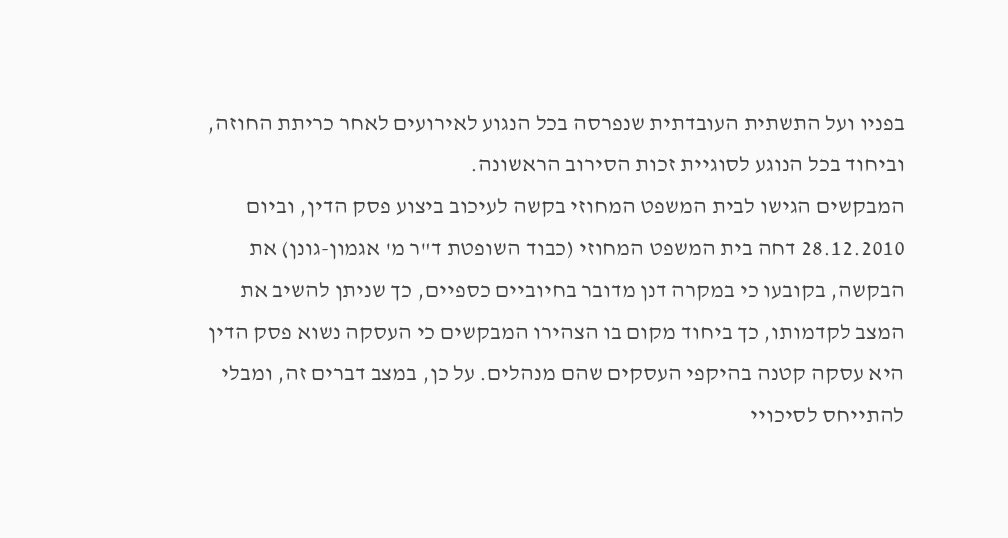בפניו ועל התשתית העובדתית שנפרסה בכל הנגוע לאירועים לאחר כריתת החוזה, וביחוד בכל הנוגע לסוגיית זכות הסירוב הראשונה.
המבקשים הגישו לבית המשפט המחוזי בקשה לעיכוב ביצוע פסק הדין, וביום 28.12.2010 דחה בית המשפט המחוזי (כבוד השופטת ד"ר מ' אגמון-גונן) את הבקשה, בקובעו כי במקרה דנן מדובר בחיוביים כספיים, כך שניתן להשיב את המצב לקדמותו, כך ביחוד מקום בו הצהירו המבקשים כי העסקה נשוא פסק הדין היא עסקה קטנה בהיקפי העסקים שהם מנהלים. על כן, במצב דברים זה, ומבלי להתייחס לסיכויי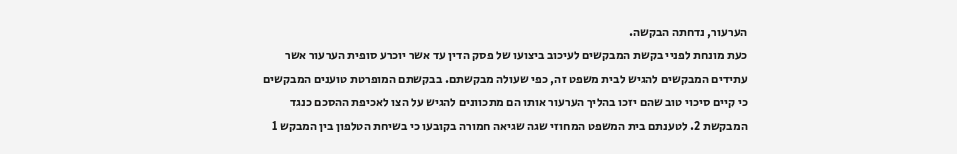הערעור, נדחתה הבקשה.
כעת מונחת לפניי בקשת המבקשים לעיכוב ביצועו של פסק הדין עד אשר יוכרע סופית הערעור אשר עתידים המבקשים להגיש לבית משפט זה, כפי שעולה מבקשתם. בבקשתם המופרטת טוענים המבקשים כי קיים סיכוי טוב שהם יזכו בהליך הערעור אותו הם מתכוונים להגיש על הצו לאכיפת ההסכם כנגד המבקשת 2. לטענתם בית המשפט המחוזי שגה שגיאה חמורה בקובעו כי בשיחת הטלפון בין המבקש 1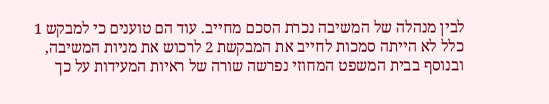לבין מנהלה של המשיבה נכרת הסכם מחייב. עוד הם טוענים כי למבקש 1 כלל לא הייתה סמכות לחייב את המבקשת 2 לרכוש את מניות המשיבה, ובנוסף בבית המשפט המחוזי נפרשה שורה של ראיות המעידות על כך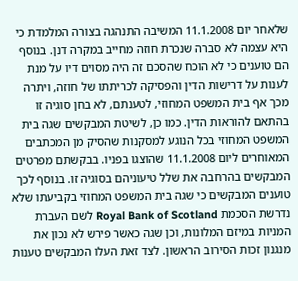שלאחר יום 11.1.2008 המשיבה התנהגה בצורה המלמדת כי היא עצמה לא סברה שנכרת חוזה מחייב במקרה דנן. בנוסף הם טוענים כי לא הוכח שהסכם זה היה מסוים דיו על מנת לענות על דרישות הדין והפסיקה לכריתתו של חוזה, ויתרה מכך אף בית המשפט המחוזי, לטענתם, לא בחן סוגיה זו בהתאם להוראות הדין. כמו כן, לשיטת המבקשים שגה בית המשפט המחוזי בכל הנוגע למסקנות שהסיק מן המכתבים המאוחרים ליום 11.1.2008 שהוצגו בפניו. בבקשתם מפרטים המבקשים בהרחבה את שלל טיעוניהם בסוגיה זו. בנוסף לכך טוענים המבקשים כי שגה בית המשפט המחוזי בקביעתו שלא נדרשת הסכמת Royal Bank of Scotland לשם העברת המניות במיזם המלונות, וכן שגה כאשר פירש לא נכון את מנגנון זכות הסירוב הראשון. לצד זאת העלו המבקשים טענות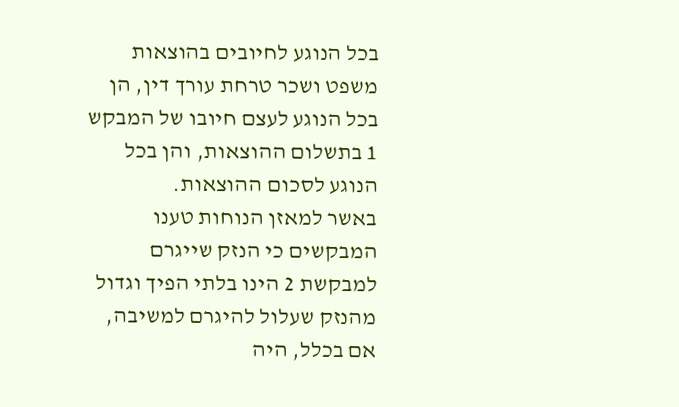בכל הנוגע לחיובים בהוצאות משפט ושכר טרחת עורך דין, הן בכל הנוגע לעצם חיובו של המבקש 1 בתשלום ההוצאות, והן בכל הנוגע לסכום ההוצאות.
באשר למאזן הנוחות טענו המבקשים כי הנזק שייגרם למבקשת 2 הינו בלתי הפיך וגדול מהנזק שעלול להיגרם למשיבה, אם בכלל, היה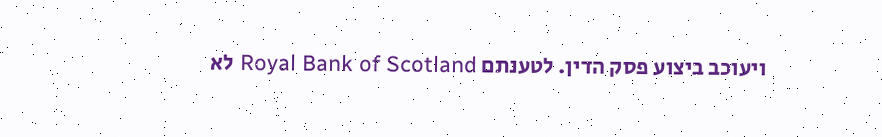ויעוכב ביצוע פסק הדין. לטענתם Royal Bank of Scotland לא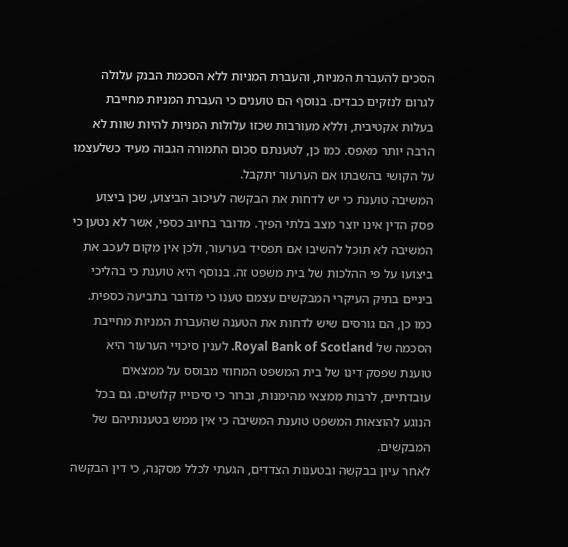הסכים להעברת המניות, והעברת המניות ללא הסכמת הבנק עלולה לגרום לנזקים כבדים. בנוסף הם טוענים כי העברת המניות מחייבת בעלות אקטיבית, וללא מעורבות שכזו עלולות המניות להיות שוות לא הרבה יותר מאפס. כמו כן, לטענתם סכום התמורה הגבוה מעיד כשלעצמו על הקושי בהשבתו אם הערעור יתקבל.
המשיבה טוענת כי יש לדחות את הבקשה לעיכוב הביצוע, שכן ביצוע פסק הדין אינו יוצר מצב בלתי הפיך. מדובר בחיוב כספי, אשר לא נטען כי המשיבה לא תוכל להשיבו אם תפסיד בערעור, ולכן אין מקום לעכב את ביצועו על פי ההלכות של בית משפט זה. בנוסף היא טוענת כי בהליכי ביניים בתיק העיקרי המבקשים עצמם טענו כי מדובר בתביעה כספית. כמו כן, הם גורסים שיש לדחות את הטענה שהעברת המניות מחייבת הסכמה של Royal Bank of Scotland. לענין סיכויי הערעור היא טוענת שפסק דינו של בית המשפט המחוזי מבוסס על ממצאים עובדתיים, לרבות ממצאי מהימנות, וברור כי סיכוייו קלושים. גם בכל הנוגע להוצאות המשפט טוענת המשיבה כי אין ממש בטענותיהם של המבקשים.
לאחר עיון בבקשה ובטענות הצדדים, הגעתי לכלל מסקנה, כי דין הבקשה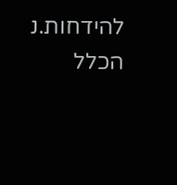להידחות.נ
הכלל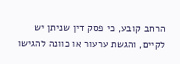הרחב קובע, כי פסק דין שניתן יש לקיים, והגשת ערעור או כוונה להגישו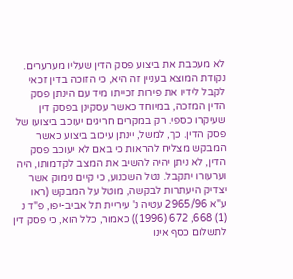לא מעכבת את ביצוע פסק הדין שעליו מערערים. נקודת המוצא בעניין זה היא, כי הזוכה בדין זכאי לקבל לידיו את פירות זכייתו מיד עם הינתן פסק הדין המזכה, במיוחד כאשר עסקינן בפסק דין שעיקרו כספי. רק במקרים חריגים יעוכב ביצועו של פסק הדין. כך, למשל, יינתן עיכוב ביצוע כאשר המבקש מצליח להראות כי באם לא יעוכב פסק הדין, לא ניתן יהיה להשיב את המצב לקדמותו, היה וערעורו יתקבל. נטל השכנוע, כי קיים נימוק אשר יצדיק היעתרות לבקשה, מוטל על המבקש (ראו ע"א 2965/96 עטיה נ' עיריית תל אביב-יפו, פ"ד נ (1) 668, 672 (1996)) כאמור, כלל הוא, כי פסק דין לתשלום כסף אינו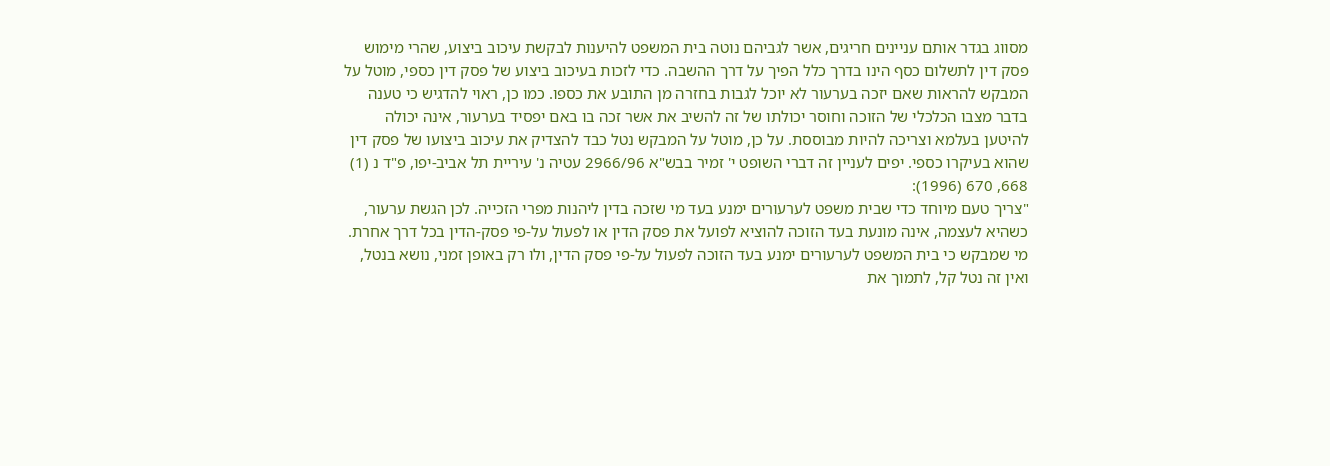מסווג בגדר אותם עניינים חריגים, אשר לגביהם נוטה בית המשפט להיענות לבקשת עיכוב ביצוע, שהרי מימוש פסק דין לתשלום כסף הינו בדרך כלל הפיך על דרך ההשבה. כדי לזכות בעיכוב ביצוע של פסק דין כספי, מוטל על המבקש להראות שאם יזכה בערעור לא יוכל לגבות בחזרה מן התובע את כספו. כמו כן, ראוי להדגיש כי טענה בדבר מצבו הכלכלי של הזוכה וחוסר יכולתו של זה להשיב את אשר זכה בו באם יפסיד בערעור, אינה יכולה להיטען בעלמא וצריכה להיות מבוססת. על כן, מוטל על המבקש נטל כבד להצדיק את עיכוב ביצועו של פסק דין שהוא בעיקרו כספי. יפים לעניין זה דברי השופט י' זמיר בבש"א 2966/96 עטיה נ' עיריית תל אביב-יפו, פ"ד נ (1) 668, 670 (1996):
"צריך טעם מיוחד כדי שבית משפט לערעורים ימנע בעד מי שזכה בדין ליהנות מפרי הזכייה. לכן הגשת ערעור, כשהיא לעצמה, אינה מונעת בעד הזוכה להוציא לפועל את פסק הדין או לפעול על-פי פסק-הדין בכל דרך אחרת. מי שמבקש כי בית המשפט לערעורים ימנע בעד הזוכה לפעול על-פי פסק הדין, ולו רק באופן זמני, נושא בנטל, ואין זה נטל קל, לתמוך את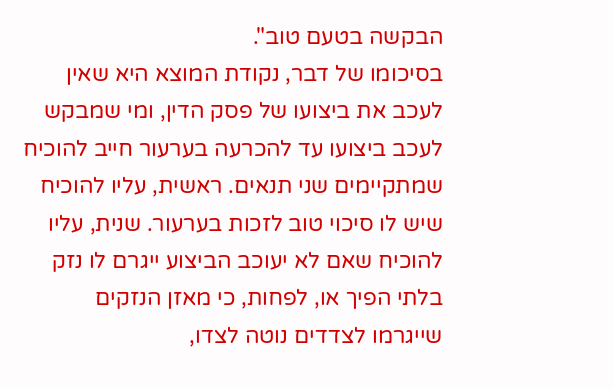הבקשה בטעם טוב".
בסיכומו של דבר, נקודת המוצא היא שאין לעכב את ביצועו של פסק הדין, ומי שמבקש לעכב ביצועו עד להכרעה בערעור חייב להוכיח שמתקיימים שני תנאים. ראשית, עליו להוכיח שיש לו סיכוי טוב לזכות בערעור. שנית, עליו להוכיח שאם לא יעוכב הביצוע ייגרם לו נזק בלתי הפיך או, לפחות, כי מאזן הנזקים שייגרמו לצדדים נוטה לצדו,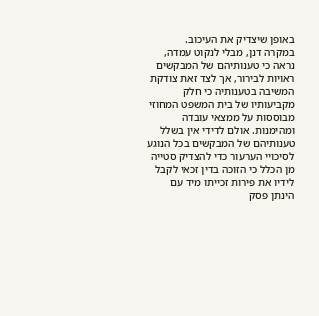באופן שיצדיק את העיכוב.
במקרה דנן, מבלי לנקוט עמדה, נראה כי טענותיהם של המבקשים ראויות לבירור, אך לצד זאת צודקת המשיבה בטענותיה כי חלק מקביעותיו של בית המשפט המחוזי מבוססות על ממצאי עובדה ומהימנות. אולם לדידי אין בשלל טענותיהם של המבקשים בכל הנוגע לסיכויי הערעור כדי להצדיק סטייה מן הכלל כי הזוכה בדין זכאי לקבל לידיו את פירות זכייתו מיד עם הינתן פסק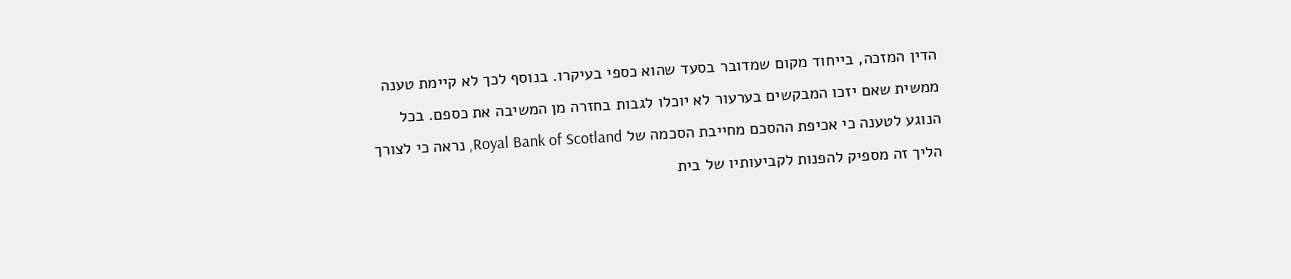הדין המזכה, בייחוד מקום שמדובר בסעד שהוא כספי בעיקרו. בנוסף לכך לא קיימת טענה ממשית שאם יזכו המבקשים בערעור לא יוכלו לגבות בחזרה מן המשיבה את כספם. בכל הנוגע לטענה כי אכיפת ההסכם מחייבת הסכמה של Royal Bank of Scotland, נראה כי לצורך הליך זה מספיק להפנות לקביעותיו של בית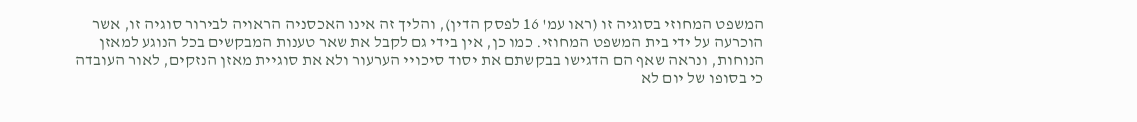המשפט המחוזי בסוגיה זו (ראו עמ' 16 לפסק הדין), והליך זה אינו האכסניה הראויה לבירור סוגיה זו, אשר הוכרעה על ידי בית המשפט המחוזי. כמו כן, אין בידי גם לקבל את שאר טענות המבקשים בכל הנוגע למאזן הנוחות, ונראה שאף הם הדגישו בבקשתם את יסוד סיכויי הערעור ולא את סוגיית מאזן הנזקים, לאור העובדה כי בסופו של יום לא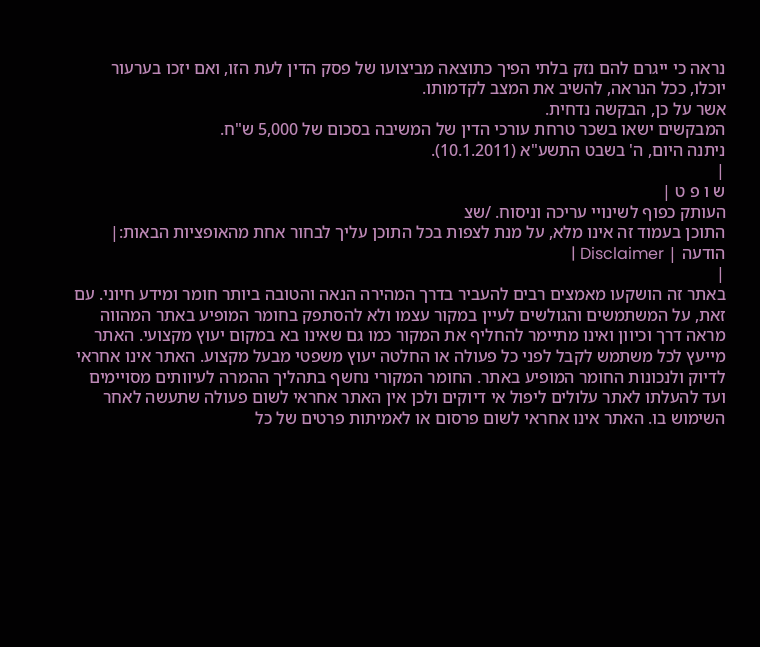נראה כי ייגרם להם נזק בלתי הפיך כתוצאה מביצועו של פסק הדין לעת הזו, ואם יזכו בערעור יוכלו, ככל הנראה, להשיב את המצב לקדמותו.
אשר על כן, הבקשה נדחית.
המבקשים ישאו בשכר טרחת עורכי הדין של המשיבה בסכום של 5,000 ש"ח.
ניתנה היום, ה' בשבט התשע"א (10.1.2011).
|
ש ו פ ט |
העותק כפוף לשינויי עריכה וניסוח. /שצ
התוכן בעמוד זה אינו מלא, על מנת לצפות בכל התוכן עליך לבחור אחת מהאופציות הבאות:| הודעה | Disclaimer |
|
באתר זה הושקעו מאמצים רבים להעביר בדרך המהירה הנאה והטובה ביותר חומר ומידע חיוני. עם זאת, על המשתמשים והגולשים לעיין במקור עצמו ולא להסתפק בחומר המופיע באתר המהווה מראה דרך וכיוון ואינו מתיימר להחליף את המקור כמו גם שאינו בא במקום יעוץ מקצועי. האתר מייעץ לכל משתמש לקבל לפני כל פעולה או החלטה יעוץ משפטי מבעל מקצוע. האתר אינו אחראי לדיוק ולנכונות החומר המופיע באתר. החומר המקורי נחשף בתהליך ההמרה לעיוותים מסויימים ועד להעלתו לאתר עלולים ליפול אי דיוקים ולכן אין האתר אחראי לשום פעולה שתעשה לאחר השימוש בו. האתר אינו אחראי לשום פרסום או לאמיתות פרטים של כל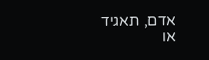אדם, תאגיד או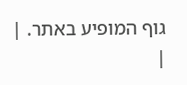גוף המופיע באתר. |
|